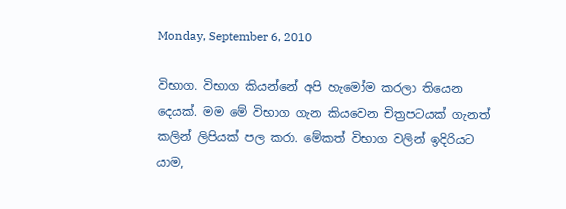Monday, September 6, 2010

විභාග. විභාග කියන්නේ අපි හැමෝම කරලා තියෙන දෙයක්. මම මේ විභාග ගැන කියවෙන චිත්‍රපටයක් ගැනත් කලින් ලිපියක් පල කරා. මේකත් විභාග වලින් ඉදිරියට යාම,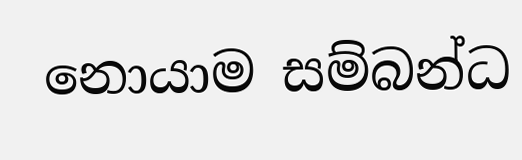නොයාම සම්බන්ධ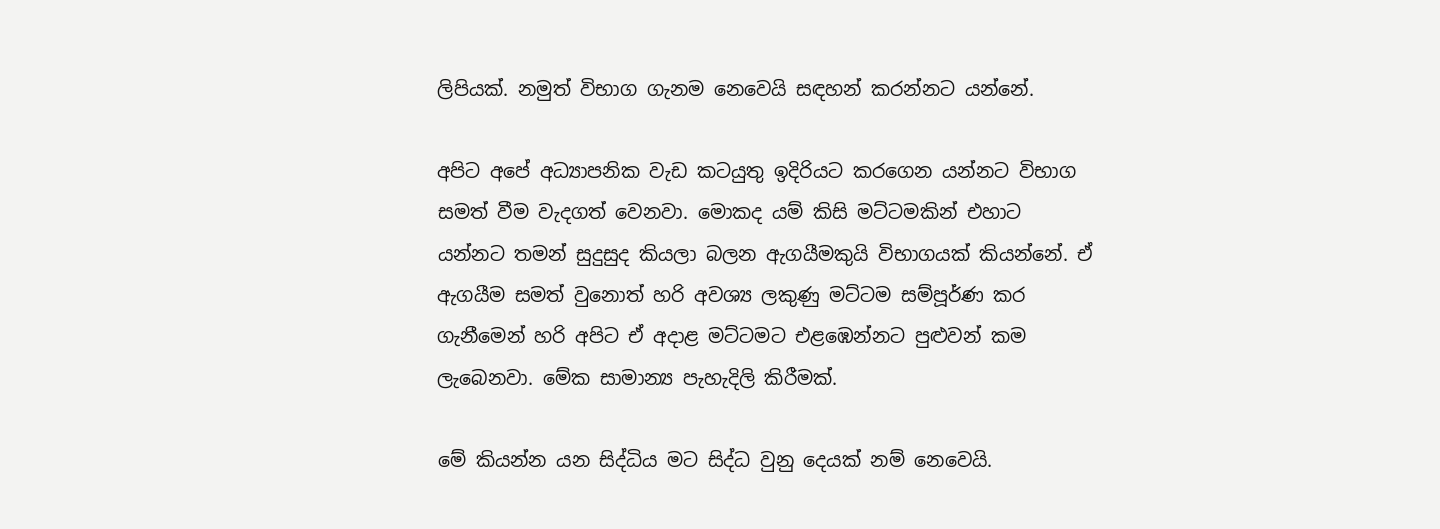ලිපියක්. නමුත් විභාග ගැනම නෙවෙයි සඳහන් කරන්නට යන්නේ.

අපිට අපේ අධ්‍යාපනික වැඩ කටයුතු ඉදිරියට කරගෙන යන්නට විභාග සමත් වීම වැදගත් වෙනවා. මොකද යම් කිසි මට්ටමකින් එහාට යන්නට තමන් සුදුසුද කියලා බලන ඇගයීමකුයි විභාගයක් කියන්නේ. ඒ ඇගයීම සමත් වුනොත් හරි අවශ්‍ය ලකුණු මට්ටම සම්පූර්ණ කර ගැනීමෙන් හරි අපිට ඒ අදාළ මට්ටමට එළඹෙන්නට පුළුවන් කම ලැබෙනවා. මේක සාමාන්‍ය පැහැදිලි කිරීමක්.

මේ කියන්න යන සිද්ධිය මට සිද්ධ වුනු දෙයක් නම් නෙවෙයි.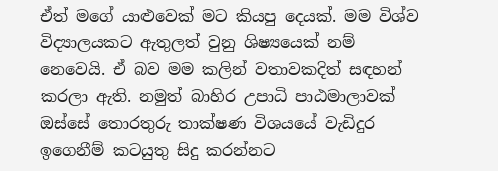ඒත් මගේ යාළුවෙක් මට කියපු දෙයක්. මම විශ්ව විද්‍යාලයකට ඇතුලත් වුනු ශිෂ්‍යයෙක් නම් නෙවෙයි. ඒ බව මම කලින් වතාවකදිත් සඳහන් කරලා ඇති. නමුත් බාහිර උපාධි පාඨමාලාවක් ඔස්සේ තොරතුරු තාක්ෂණ විශයයේ වැඩිදුර ඉගෙනීම් කටයුතු සිදු කරන්නට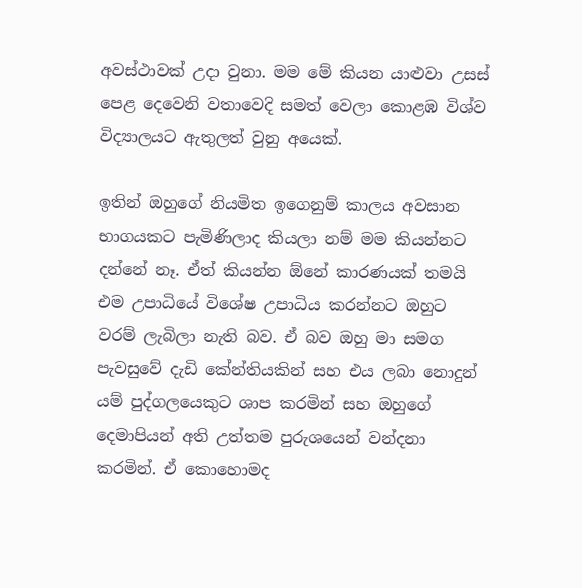අවස්ථාවක් උදා වුනා. මම මේ කියන යාළුවා උසස් පෙළ දෙවෙනි වතාවෙදි සමත් වෙලා කොළඹ විශ්ව විද්‍යාලයට ඇතුලත් වුනු අයෙක්.

ඉතින් ඔහුගේ නියමිත ඉගෙනුම් කාලය අවසාන භාගයකට පැමිණිලාද කියලා නම් මම කියන්නට දන්නේ නෑ. ඒත් කියන්න ඕනේ කාරණයක් තමයි එම උපාධියේ විශේෂ උපාධිය කරන්නට ඔහුට වරම් ලැබිලා නැති බව. ඒ බව ඔහු මා සමග පැවසුවේ දැඩි කේන්තියකින් සහ එය ලබා නොදුන් යම් පුද්ගලයෙකුට ශාප කරමින් සහ ඔහුගේ දෙමාපියන් අති උත්තම පුරුශයෙන් වන්දනා කරමින්. ඒ කොහොමද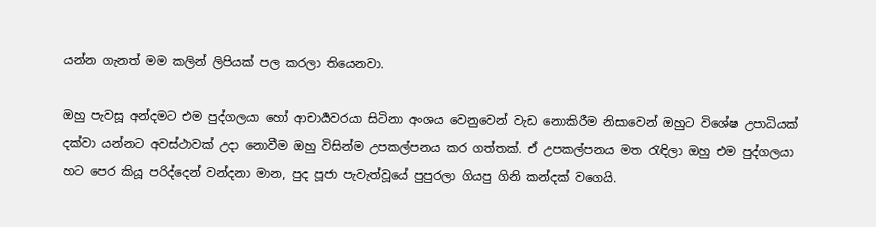යන්න ගැනත් මම කලින් ලිපියක් පල කරලා තියෙනවා.

ඔහු පැවසූ අන්දමට එම පුද්ගලයා හෝ ආචාර්‍යවරයා සිටිනා අංශය වෙනුවෙන් වැඩ නොකිරීම නිසාවෙන් ඔහුට විශේෂ උපාධියක් දක්වා යන්නට අවස්ථාවක් උදා නොවීම ඔහු විසින්ම උපකල්පනය කර ගත්තක්. ඒ උපකල්පනය මත රැඳිලා ඔහු එම පුද්ගලයා හට පෙර කියූ පරිද්දෙන් වන්දනා මාන, පුද පූජා පැවැත්වූයේ පුපුරලා ගියපු ගිනි කන්දක් වගෙයි.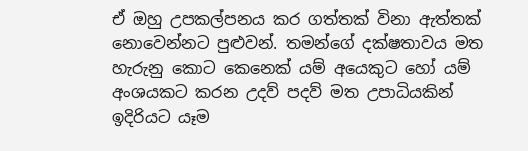ඒ ඔහු උපකල්පනය කර ගත්තක් විනා ඇත්තක් නොවෙන්නට පුළුවන්. තමන්ගේ දක්ෂතාවය මත හැරුනු කොට කෙනෙක් යම් අයෙකුට හෝ යම් අංශයකට කරන උදව් පදව් මත උපාධියකින් ඉදිරියට යෑම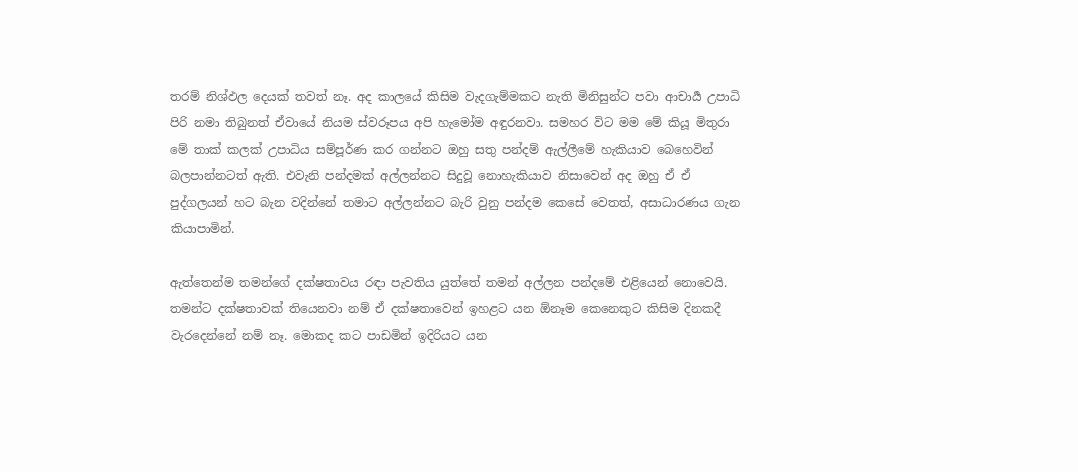තරම් නිශ්ඵල දෙයක් තවත් නෑ. අද කාලයේ කිසිම වැදගැම්මකට නැති මිනිසුන්ට පවා ආචාර්‍ය උපාධි පිරි නමා තිබුනත් ඒවායේ නියම ස්වරූපය අපි හැමෝම අඳුරනවා. සමහර විට මම මේ කියූ මිතුරා මේ තාක් කලක් උපාධිය සම්පූර්ණ කර ගන්නට ඔහු සතු පන්දම් ඇල්ලීමේ හැකියාව බෙහෙවින් බලපාන්නටත් ඇති. එවැනි පන්දමක් අල්ලන්නට සිදුවූ නොහැකියාව නිසාවෙන් අද ඔහු ඒ ඒ පුද්ගලයන් හට බැන වදින්නේ තමාට අල්ලන්නට බැරි වුනු පන්දම කෙසේ වෙතත්, අසාධාරණය ගැන කියාපාමින්.

ඇත්තෙන්ම තමන්ගේ දක්ෂතාවය රඳා පැවතිය යුත්තේ තමන් අල්ලන පන්දමේ එළියෙන් නොවෙයි. තමන්ට දක්ෂතාවක් තියෙනවා නම් ඒ දක්ෂතාවෙන් ඉහළට යන ඕනෑම කෙනෙකුට කිසිම දිනකදී වැරදෙන්නේ නම් නෑ. මොකද කට පාඩමින් ඉදිරියට යන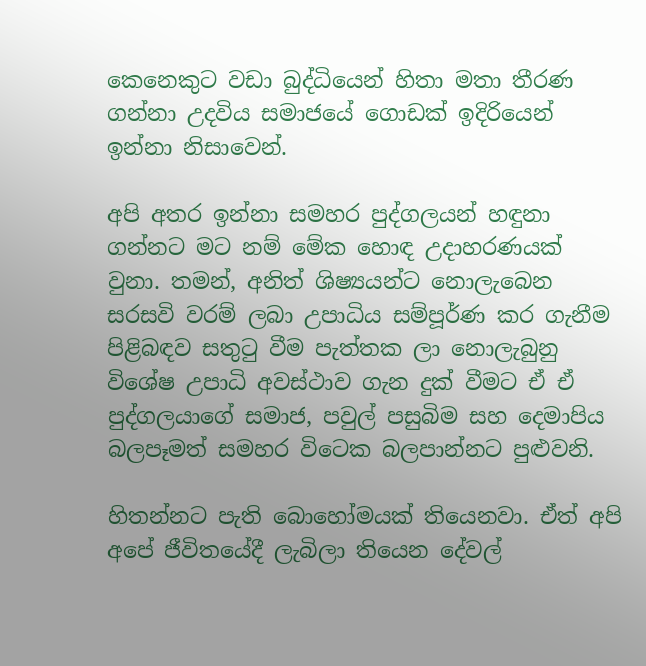කෙනෙකුට වඩා බුද්ධියෙන් හිතා මතා තීරණ ගන්නා උදවිය සමාජයේ ගොඩක් ඉදිරියෙන් ඉන්නා නිසාවෙන්.

අපි අතර ඉන්නා සමහර පුද්ගලයන් හඳුනා ගන්නට මට නම් මේක හොඳ උදාහරණයක් වුනා. තමන්, අනිත් ශිෂ්‍යයන්ට නොලැබෙන සරසවි වරම් ලබා උපාධිය සම්පූර්ණ කර ගැනීම පිළිබඳව සතුටු වීම පැත්තක ලා නොලැබුනු විශේෂ උපාධි අවස්ථාව ගැන දුක් වීමට ඒ ඒ පුද්ගලයාගේ සමාජ, පවුල් පසුබිම සහ දෙමාපිය බලපෑමත් සමහර විටෙක බලපාන්නට පුළුවනි.

හිතන්නට පැති බොහෝමයක් තියෙනවා. ඒත් අපි අපේ ජීවිතයේදී ලැබිලා තියෙන දේවල්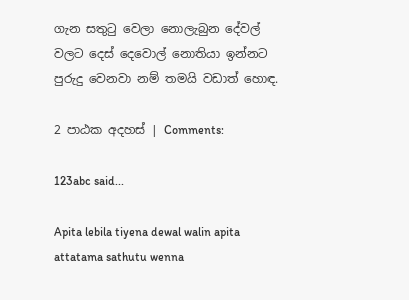ගැන සතුටු වෙලා නොලැබුන දේවල් වලට දෙස් දෙවොල් නොතියා ඉන්නට පුරුදු වෙනවා නම් තමයි වඩාත් හොඳ.

2 පාඨක අදහස් | Comments:

123abc said...

Apita lebila tiyena dewal walin apita attatama sathutu wenna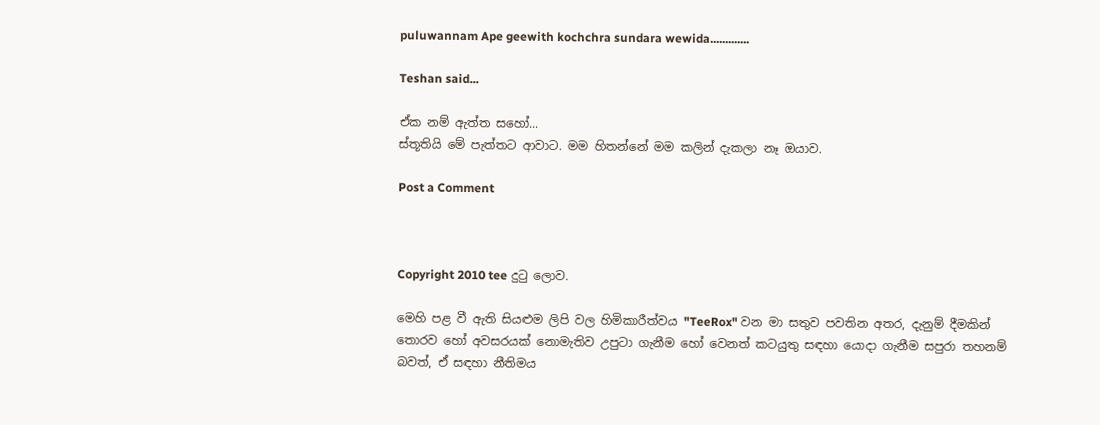puluwannam Ape geewith kochchra sundara wewida.............

Teshan said...

ඒක නම් ඇත්ත සහෝ...
ස්තූතියි මේ පැත්තට ආවාට. මම හිතන්නේ මම කලින් දැකලා නෑ ඔයාව.

Post a Comment



Copyright 2010 tee දුටු ලොව.

මෙහි පළ වී ඇති සියළුම ලිපි වල හිමිකාරීත්වය "TeeRox" වන මා සතුව පවතින අතර, දැනුම් දීමකින් තොරව හෝ අවසරයක් නොමැතිව උපුටා ගැනීම හෝ වෙනත් කටයුතු සඳහා යොදා ගැනීම සපුරා තහනම් බවත්, ඒ සඳහා නීතිමය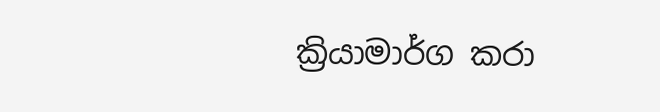ක්‍රියාමාර්ග කරා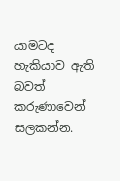යාමටද හැකියාව ඇති බවත් කරුණාවෙන් සලකන්න.